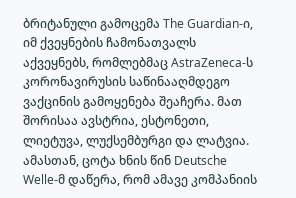ბრიტანული გამოცემა The Guardian-ი, იმ ქვეყნების ჩამონათვალს აქვეყნებს, რომლებმაც AstraZeneca-ს კორონავირუსის საწინააღმდეგო ვაქცინის გამოყენება შეაჩერა. მათ შორისაა ავსტრია, ესტონეთი, ლიეტუვა, ლუქსემბურგი და ლატვია. ამასთან, ცოტა ხნის წინ Deutsche Welle-მ დაწერა, რომ ამავე კომპანიის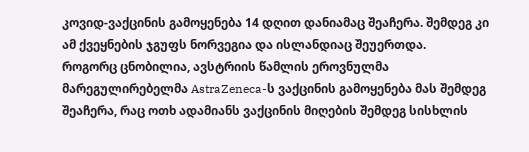კოვიდ-ვაქცინის გამოყენება 14 დღით დანიამაც შეაჩერა. შემდეგ კი ამ ქვეყნების ჯგუფს ნორვეგია და ისლანდიაც შეუერთდა.
როგორც ცნობილია, ავსტრიის წამლის ეროვნულმა მარეგულირებელმა AstraZeneca-ს ვაქცინის გამოყენება მას შემდეგ შეაჩერა, რაც ოთხ ადამიანს ვაქცინის მიღების შემდეგ სისხლის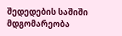შედედების საშიში მდგომარეობა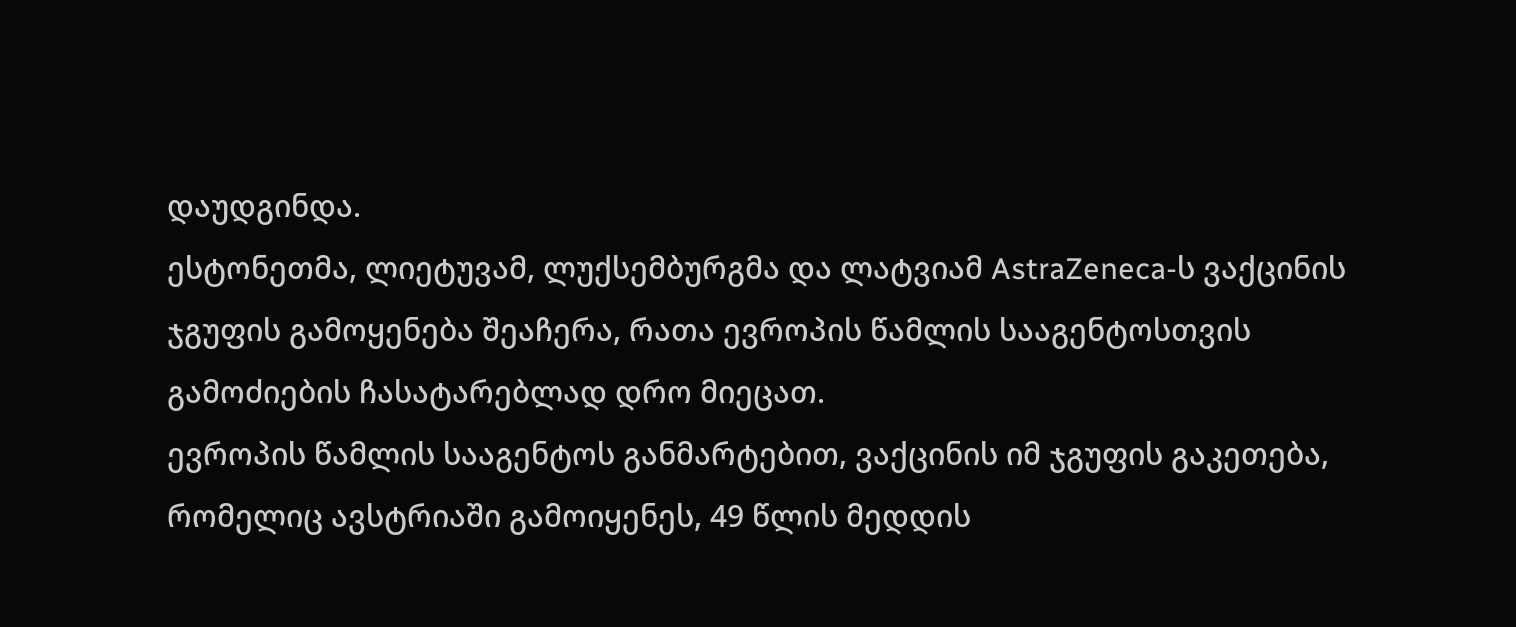დაუდგინდა.
ესტონეთმა, ლიეტუვამ, ლუქსემბურგმა და ლატვიამ AstraZeneca-ს ვაქცინის ჯგუფის გამოყენება შეაჩერა, რათა ევროპის წამლის სააგენტოსთვის გამოძიების ჩასატარებლად დრო მიეცათ.
ევროპის წამლის სააგენტოს განმარტებით, ვაქცინის იმ ჯგუფის გაკეთება, რომელიც ავსტრიაში გამოიყენეს, 49 წლის მედდის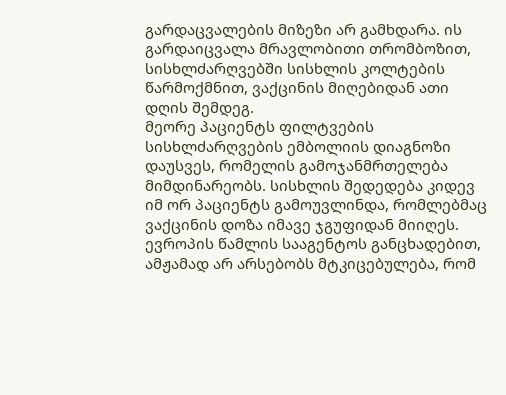გარდაცვალების მიზეზი არ გამხდარა. ის გარდაიცვალა მრავლობითი თრომბოზით, სისხლძარღვებში სისხლის კოლტების წარმოქმნით, ვაქცინის მიღებიდან ათი დღის შემდეგ.
მეორე პაციენტს ფილტვების სისხლძარღვების ემბოლიის დიაგნოზი დაუსვეს, რომელის გამოჯანმრთელება მიმდინარეობს. სისხლის შედედება კიდევ იმ ორ პაციენტს გამოუვლინდა, რომლებმაც ვაქცინის დოზა იმავე ჯგუფიდან მიიღეს.
ევროპის წამლის სააგენტოს განცხადებით, ამჟამად არ არსებობს მტკიცებულება, რომ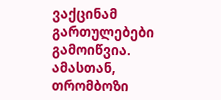ვაქცინამ გართულებები გამოიწვია. ამასთან, თრომბოზი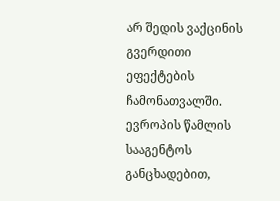არ შედის ვაქცინის გვერდითი ეფექტების ჩამონათვალში.
ევროპის წამლის სააგენტოს განცხადებით,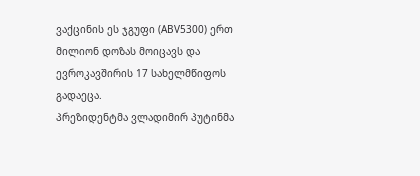ვაქცინის ეს ჯგუფი (ABV5300) ერთ მილიონ დოზას მოიცავს და ევროკავშირის 17 სახელმწიფოს გადაეცა.
პრეზიდენტმა ვლადიმირ პუტინმა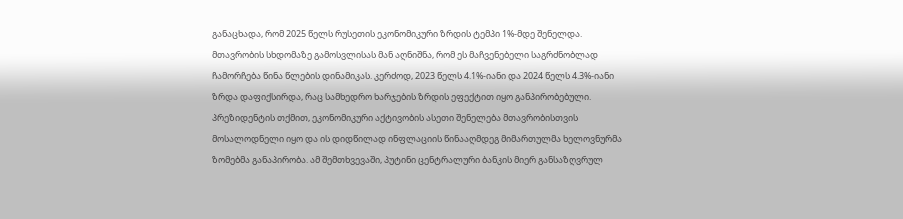განაცხადა, რომ 2025 წელს რუსეთის ეკონომიკური ზრდის ტემპი 1%-მდე შენელდა.
მთავრობის სხდომაზე გამოსვლისას მან აღნიშნა, რომ ეს მაჩვენებელი საგრძნობლად ჩამორჩება წინა წლების დინამიკას. კერძოდ, 2023 წელს 4.1%-იანი და 2024 წელს 4.3%-იანი ზრდა დაფიქსირდა, რაც სამხედრო ხარჯების ზრდის ეფექტით იყო განპირობებული.
პრეზიდენტის თქმით, ეკონომიკური აქტივობის ასეთი შენელება მთავრობისთვის მოსალოდნელი იყო და ის დიდწილად ინფლაციის წინააღმდეგ მიმართულმა ხელოვნურმა ზომებმა განაპირობა. ამ შემთხვევაში, პუტინი ცენტრალური ბანკის მიერ განსაზღვრულ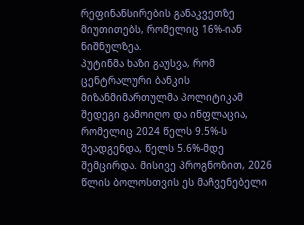რეფინანსირების განაკვეთზე მიუთითებს, რომელიც 16%-იან ნიშნულზეა.
პუტინმა ხაზი გაუსვა, რომ ცენტრალური ბანკის მიზანმიმართულმა პოლიტიკამ შედეგი გამოიღო და ინფლაცია, რომელიც 2024 წელს 9.5%-ს შეადგენდა, წელს 5.6%-მდე შემცირდა. მისივე პროგნოზით, 2026 წლის ბოლოსთვის ეს მაჩვენებელი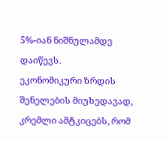5%-იან ნიშნულამდე დაიწევს.
ეკონომიკური ზრდის შენელების მიუხედავად, კრემლი ამტკიცებს, რომ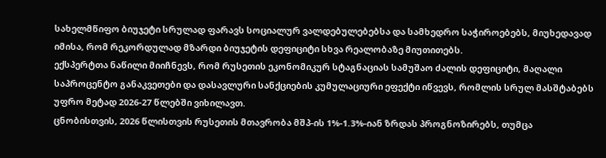სახელმწიფო ბიუჯეტი სრულად ფარავს სოციალურ ვალდებულებებსა და სამხედრო საჭიროებებს, მიუხედავად იმისა, რომ რეკორდულად მზარდი ბიუჯეტის დეფიციტი სხვა რეალობაზე მიუთითებს.
ექსპერტთა ნაწილი მიიჩნევს, რომ რუსეთის ეკონომიკურ სტაგნაციას სამუშაო ძალის დეფიციტი, მაღალი საპროცენტო განაკვეთები და დასავლური სანქციების კუმულაციური ეფექტი იწვევს, რომლის სრულ მასშტაბებს უფრო მეტად 2026-27 წლებში ვიხილავთ.
ცნობისთვის, 2026 წლისთვის რუსეთის მთავრობა მშპ-ის 1%-1.3%-იან ზრდას პროგნოზირებს, თუმცა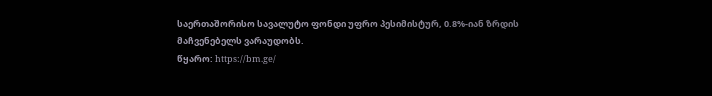საერთაშორისო სავალუტო ფონდი უფრო პესიმისტურ, 0.8%-იან ზრდის მაჩვენებელს ვარაუდობს.
წყარო: https://bm.ge/